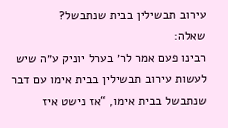עירוב תבשילין בבית שנתבשל?
שאלה:
רבינו פעם אמר לר׳ בערל יוניק ע״ה שיש לעשות עירוב תבשילין בבית אימו עם דבר שנתבשל בבית אימו, “אז נישט איז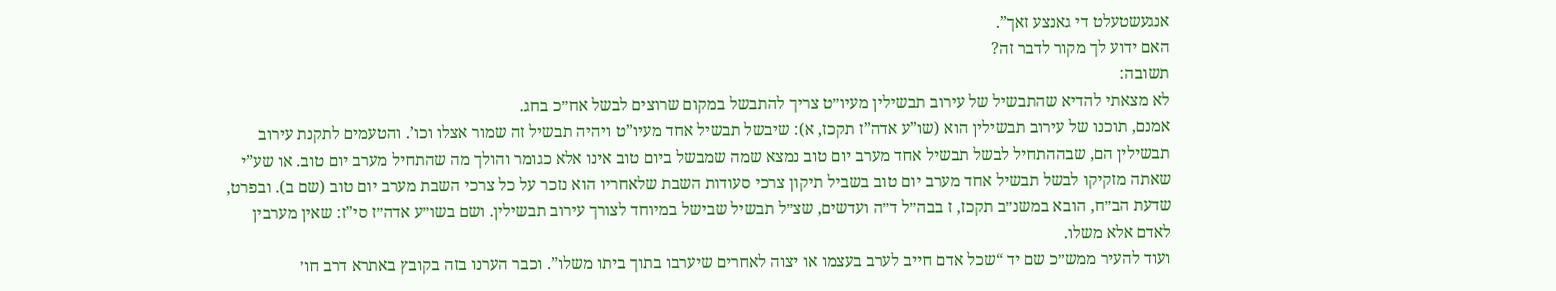אנגעשטעלט די גאנצע זאך”.
האם ידוע לך מקור לדבר זה?
תשובה:
לא מצאתי להדיא שהתבשיל של עירוב תבשילין מעיו״ט צריך להתבשל במקום שרוצים לבשל אח״כ בחג.
אמנם, תוכנו של עירוב תבשילין הוא (שו”ע אדה”ז תקכז, א): שיבשל תבשיל אחד מעיו”ט ויהיה תבשיל זה שמור אצלו וכו’. והטעמים לתקנת עירוב תבשילין הם, שבההתחיל לבשל תבשיל אחד מערב יום טוב נמצא שמה שמבשל ביום טוב אינו אלא כגומר והולך מה שהתחיל מערב יום טוב. או שע”י שאתה מזקיקו לבשל תבשיל אחד מערב יום טוב בשביל תיקון צרכי סעודות השבת שלאחריו הוא נזכר על כל צרכי השבת מערב יום טוב (שם ב). ובפרט, שדעת הב״ח, הובא במשנ״ב תקכז, ז בבה״ל ד״ה ועדשים, שצ״ל תבשיל שבישל במיוחד לצורך עירוב תבשילין. ושם בשו״ע אדה״ז סי”ז: שאין מערבין לאדם אלא משלו.
ועוד להעיר ממש״כ שם יד “שכל אדם חייב לערב בעצמו או יצוה לאחרים שיערבו בתוך ביתו משלו”. וכבר הערנו בזה בקובץ באתרא דרב חו׳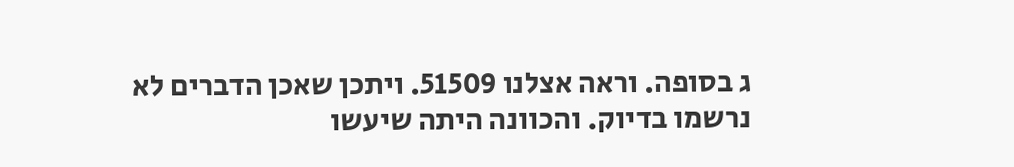ג בסופה. וראה אצלנו 51509. ויתכן שאכן הדברים לא נרשמו בדיוק. והכוונה היתה שיעשו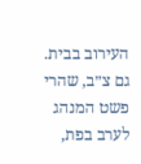העירוב בבית.
גם צ״ב, שהרי פשט המנהג לערב בפת,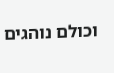וכולם נוהגים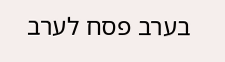בערב פסח לערב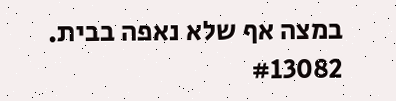במצה אף שלא נאפה בבית.
#13082